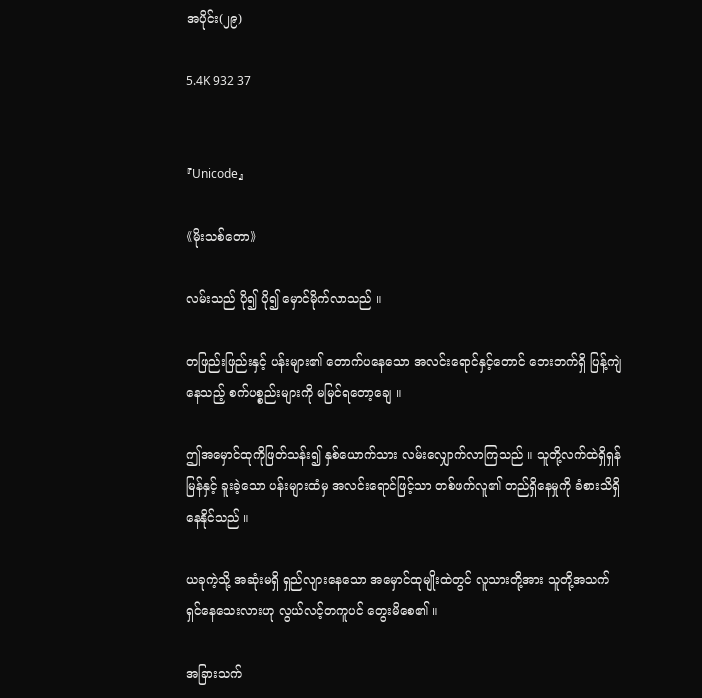အပိုင်း(၂၉)

5.4K 932 37


『Unicode』

《မိုးသစ်တော》

လမ်းသည် ပို၍ ပို၍ မှောင်မိုက်လာသည် ။

တဖြည်းဖြည်းနှင့် ပန်းများ၏ တောက်ပနေသော အလင်းရောင်နှင့်တောင် ဘေးဘက်ရှိ ပြန့်ကျဲနေသည့် စက်ပစ္စည်းများကို မမြင်ရတော့ချေ ။

ဤအမှောင်ထုကိုဖြတ်သန်း၍ နှစ်ယောက်သား လမ်းလျှောက်လာကြသည် ။ သူတို့လက်ထဲရှိရှန်မြန်နှင့် ခူးခဲ့သော ပန်းများထံမှ အလင်းရောင်ဖြင့်သာ တစ်ဖက်လူ၏ တည်ရှိနေမှုကို ခံစားသိရှိနေနိုင်သည် ။

ယခုကဲ့သို့ အဆုံးမရှိ ရှည်လျားနေသော အမှောင်ထုမျိုးထဲတွင် လူသားတို့အား သူတို့အသက်ရှင်နေသေးလားဟု လွယ်လင့်တကူပင် တွေးမိစေ၏ ။

အခြားသက်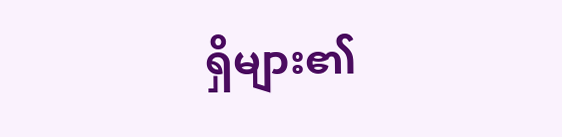ရှိများ၏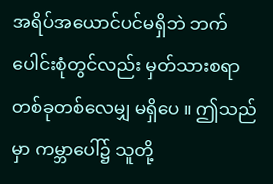အရိပ်အယောင်ပင်မရှိဘဲ ဘက်ပေါင်းစုံတွင်လည်း မှတ်သားစရာတစ်ခုတစ်လေမျှ မရှိပေ ။ ဤသည်မှာ ကမ္ဘာပေါ်၌ သူတို့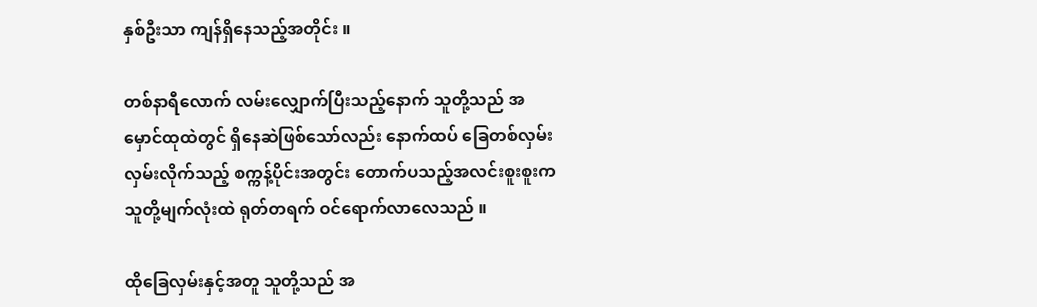နှစ်ဦးသာ ကျန်ရှိနေသည့်အတိုင်း ။

တစ်နာရီလောက် လမ်းလျှောက်ပြီးသည့်နောက် သူတို့သည် အမှောင်ထုထဲတွင် ရှိနေဆဲဖြစ်သော်လည်း နောက်ထပ် ခြေတစ်လှမ်း လှမ်းလိုက်သည့် စက္ကန့်ပိုင်းအတွင်း တောက်ပသည့်အလင်းစူးစူးကသူတို့မျက်လုံးထဲ ရုတ်တရက် ဝင်ရောက်လာလေသည် ။

ထိုခြေလှမ်းနှင့်အတူ သူတို့သည် အ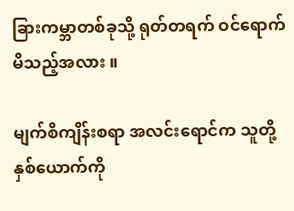ခြားကမ္ဘာတစ်ခုသို့ ရုတ်တရက် ဝင်ရောက်မိသည့်အလား ။

မျက်စိကျိန်းစရာ အလင်းရောင်က သူတို့နှစ်ယောက်ကို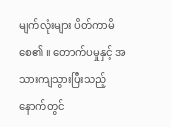မျက်လုံးများ ပိတ်ကာမိစေ၏ ။ တောက်ပမှုနှင့် အသားကျသွားပြီးသည့်နောက်တွင်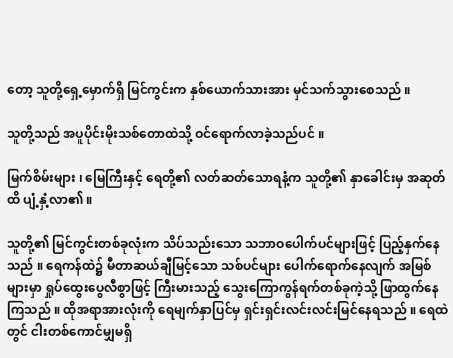တော့ သူတို့ရှေ့မှောက်ရှိ မြင်ကွင်းက နှစ်ယောက်သားအား မှင်သက်သွားစေသည် ။

သူတို့သည် အပူပိုင်းမိုးသစ်တောထဲသို့ ဝင်ရောက်လာခဲ့သည်ပင် ။

မြက်စိမ်းများ ၊ မြေကြီးနှင့် ရေတို့၏ လတ်ဆတ်သောရနံ့က သူတို့၏ နှာခေါင်းမှ အဆုတ်ထိ ပျံ့နှံ့လာ၏ ။

သူတို့၏ မြင်ကွင်းတစ်ခုလုံးက သိပ်သည်းသော သဘာဝပေါက်ပင်များဖြင့် ပြည့်နှက်နေသည် ။ ရေကန်ထဲ၌ မီတာဆယ်ချီမြင့်သော သစ်ပင်များ ပေါက်ရောက်နေလျက် အမြစ်များမှာ ရှုပ်ထွေးပွေလီစွာဖြင့် ကြီးမားသည့် သွေးကြောကွန်ရက်တစ်ခုကဲ့သို့ ဖြာထွက်နေကြသည် ။ ထိုအရာအားလုံးကို ရေမျက်နှာပြင်မှ ရှင်းရှင်းလင်းလင်းမြင်နေရသည် ။ ရေထဲတွင် ငါးတစ်ကောင်မျှမရှိ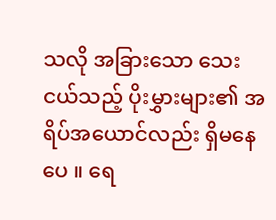သလို အခြားသော သေးငယ်သည့် ပိုးမွှားများ၏ အရိပ်အယောင်လည်း ရှိမနေပေ ။ ရေ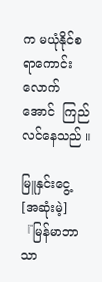က မယုံနိုင်စရာကောင်းလောက်အောင်  ကြည်လင်နေသည် ။

မြူနှင်းငွေ့ [အဆုံးမဲ့]『မြန်မာဘာသာ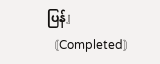ပြန်』〘Completed〙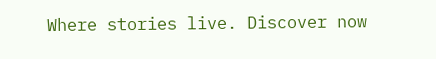Where stories live. Discover now